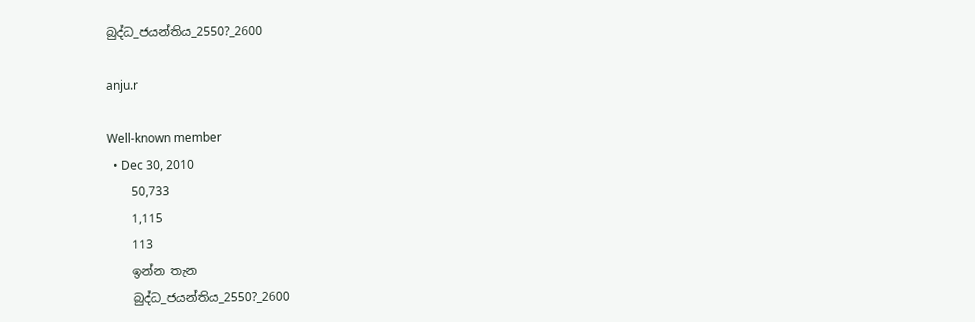බුද්ධ_ජයන්තිය_2550?_2600

anju.r

Well-known member
  • Dec 30, 2010
    50,733
    1,115
    113
    ඉන්න තැන
    බුද්ධ_ජයන්තිය_2550?_2600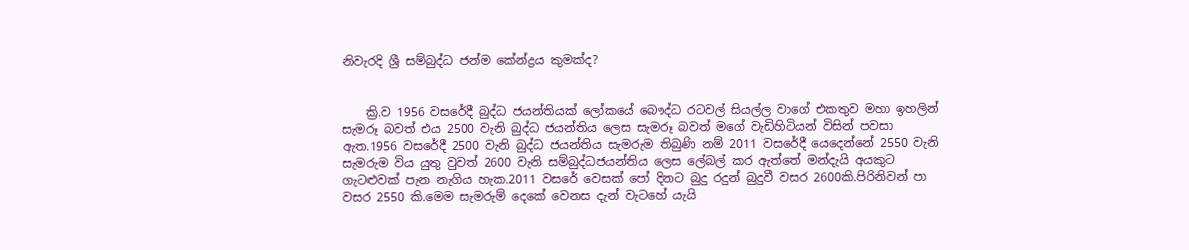නිවැරදි ශ්‍රී සම්බුද්ධ ජන්ම කේන්ද්‍රය කුමක්ද?


    ක්‍රි.ව 1956 වසරේදී බුද්ධ ජයන්තියක් ලෝකයේ බෞද්ධ රටවල් සියල්ල වාගේ එකතුව මහා ඉහලින් සැමරූ බවත් එය 2500 වැනි බුද්ධ ජයන්තිය ලෙස සැමරූ බවත් මගේ වැඩිහිටියන් විසින් පවසා ඇත.1956 වසරේදී 2500 වැනි බුද්ධ ජයන්තිය සැමරුම තිබුණි නම් 2011 වසරේදී යෙදෙන්නේ 2550 වැනි සැමරුම විය යුතු වුවත් 2600 වැනි සම්බුද්ධජයන්තිය ලෙස ලේබල් කර ඇත්තේ මන්දැයි අයකුට ගැටළුවක් පැන නැගිය හැක.2011 වසරේ වෙසක් පෝ දිනට බුදු රදුන් බුදුවී වසර 2600කි.පිරිනිවන් පා වසර 2550 කි.මෙම සැමරුම් දෙකේ වෙනස දැන් වැටහේ යැයි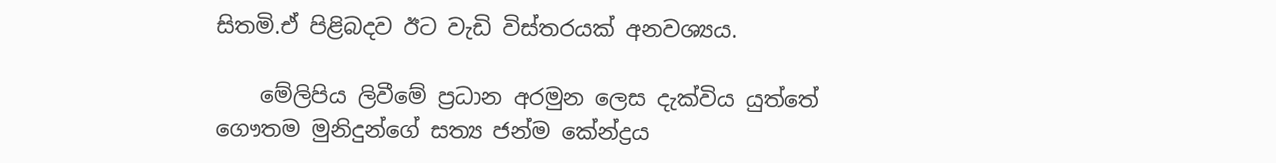සිතමි.ඒ පිළිබදව ඊට වැඩි විස්තරයක් අනවශ්‍යය.

    මේලිපිය ලිවීමේ ප්‍රධාන අරමුන ලෙස දැක්විය යුත්තේ ගෞතම මුනිදුන්ගේ සත්‍ය ජන්ම කේන්ද්‍රය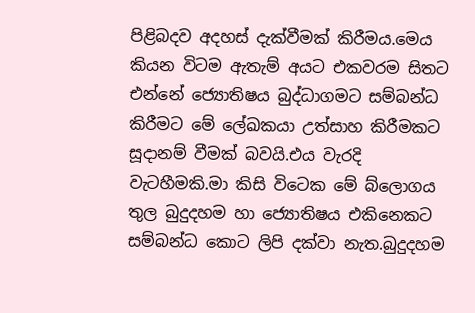පිළිබදව අදහස් දැක්වීමක් කිරීමය.මෙය කියන විටම ඇතැම් අයට එකවරම සිතට එන්නේ ජ්‍යොතිෂය බුද්ධාගමට සම්බන්ධ කිරීමට මේ ලේඛකයා උත්සාහ කිරීමකට සූදානම් වීමක් බවයි.එය වැරදි වැටහීමකි.මා කිසි විටෙක මේ බ්ලොගය තුල බුදුදහම හා ජ්‍යොතිෂය එකිනෙකට සම්බන්ධ කොට ලිපි දක්වා නැත.බුදුදහම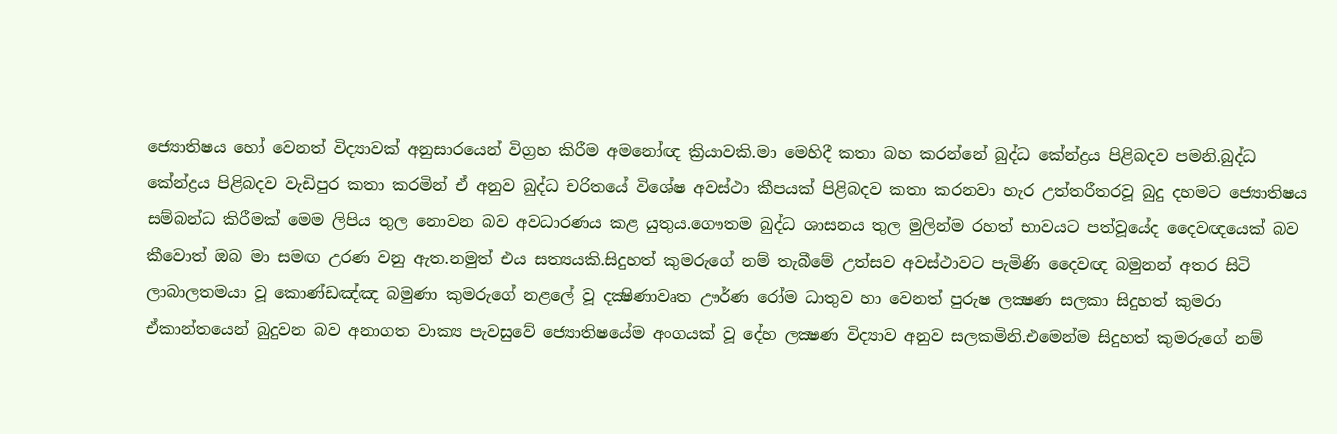ජ්‍යොතිෂය හෝ වෙනත් විද්‍යාවක් අනුසාරයෙන් විග්‍රහ කිරීම අමනෝඥ ක්‍රියාවකි.මා මෙහිදී කතා බහ කරන්නේ බුද්ධ කේන්ද්‍රය පිළිබදව පමනි.බුද්ධ කේන්ද්‍රය පිළිබදව වැඩිපුර කතා කරමින් ඒ අනුව බුද්ධ චරිතයේ විශේෂ අවස්ථා කීපයක් පිළිබදව කතා කරනවා හැර උත්තරීතරවූ බුදු දහමට ජ්‍යොතිෂය සම්බන්ධ කිරීමක් මෙම ලිපිය තුල නොවන බව අවධාරණය කළ යුතුය.ගෞතම බුද්ධ ශාසනය තුල මුලින්ම රහත් භාවයට පත්වූයේද දෛවඥයෙක් බව කීවොත් ඔබ මා සමඟ උරණ වනු ඇත.නමුත් එය සත්‍යයකි.සිදුහත් කුමරුගේ නම් තැබීමේ උත්සව අවස්ථාවට පැමිණි දෛවඥ බමුනන් අතර සිටි ලාබාලතමයා වූ කොණ්ඩඤ්ඤ බමුණා කුමරුගේ නළලේ වූ දක්‍ෂිණාවෘත ඌර්ණ රෝම ධාතුව හා වෙනත් පුරුෂ ලක්‍ෂණ සලකා සිදුහත් කුමරා ඒකාන්තයෙන් බුදුවන බව අනාගත වාක්‍ය පැවසුවේ ජ්‍යොතිෂයේම අංගයක් වූ දේහ ලක්‍ෂණ විද්‍යාව අනුව සලකමිනි.එමෙන්ම සිදුහත් කුමරුගේ නම්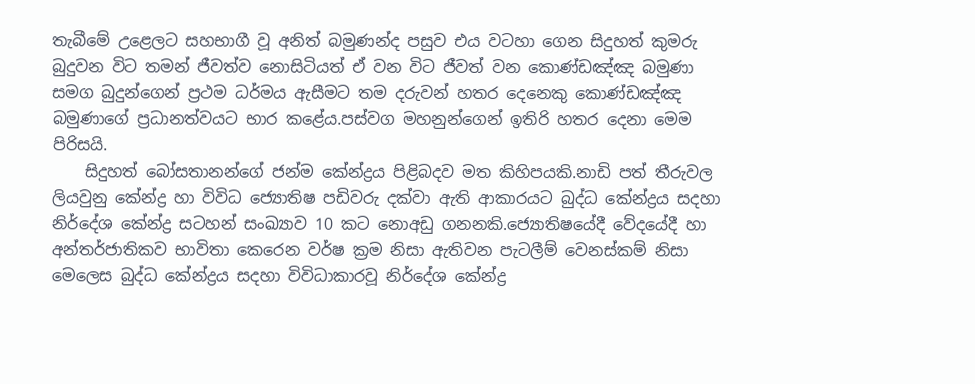තැබීමේ උළෙලට සහභාගී වූ අනිත් බමුණන්ද පසුව එය වටහා ගෙන සිදුහත් කුමරු බුදුවන විට තමන් ජීවත්ව නොසිටියත් ඒ වන විට ජීවත් වන කොණ්ඩඤ්ඤ බමුණා සමග බුදුන්ගෙන් ප්‍රථම ධර්මය ඇසීමට තම දරුවන් හතර දෙනෙකු කොණ්ඩඤ්ඤ බමුණාගේ ප්‍රධානත්වයට භාර කළේය.පස්වග මහනුන්ගෙන් ඉතිරි හතර දෙනා මෙම පිරිසයි.
    සිදුහත් බෝසතානන්ගේ ජන්ම කේන්ද්‍රය පිළිබදව මත කිහිපයකි.නාඩි පත් තීරුවල ලියවුනු කේන්ද්‍ර හා විවිධ ජ්‍යොතිෂ පඩිවරු දක්වා ඇති ආකාරයට බුද්ධ කේන්ද්‍රය සදහා නිර්දේශ කේන්ද්‍ර සටහන් සංඛ්‍යාව 10 කට නොඅඩු ගනනකි.ජ්‍යොතිෂයේදී වේදයේදී හා අන්තර්ජාතිකව භාවිතා කෙරෙන වර්ෂ ක්‍රම නිසා ඇතිවන පැටලීම් වෙනස්කම් නිසා මෙලෙස බුද්ධ කේන්ද්‍රය සදහා විවිධාකාරවූ නිර්දේශ කේන්ද්‍ර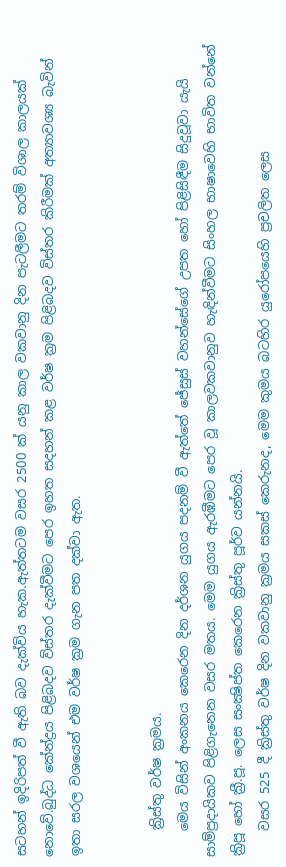සටහන් ඉදිරිපත් වී ඇති බව දැක්විය හැක.ඇත්තටම වසර 2500 ක් යනු කාල වකවානු දින පැටලීමට තරම් විශාල කාලයක් නොවේ.බුද්ධ කේන්ද්‍රය පිළිබදව විස්තර දැක්වීමට පෙර ඉහත සදහන් කළ වර්ෂ ක්‍රම පිළිබදව විස්තර කිරීමක් අත්‍යාවශ්‍ය බැවින් ඉතා සරල වශයෙන් එම වර්ෂ ක්‍රම ගැන පත දක්වා ඇත.


    ක්‍රිස්තු වර්ෂ ක්‍රමය.
    මෙය විසින් අංකනය කෙරෙන දින දර්ශන යුගය පදනම් වී ඇත්තේ ජේසුස් වහන්සේගේ උපත හෝ පිළිසිඳීම සිදුවූවා යැයි සාම්ප්‍රදායිකව පිළිගැනෙන වසර මතය. මෙම යුගය ඇරඹීමට පෙර වූ කාලවකවානුව හැඳින්වීමට සිංහල භාෂාවෙහි භාවිත වන්නේ ක්‍රිපූ හෝ ක්‍රී.පූ. ලෙස සංක්‍ෂිප්ත කෙරෙන ක්‍රිස්තු පූර්ව යන්නයි.
    වසර 525 දී ක්‍රිස්තු වර්ෂ දින වකවානු ක්‍රමය සකස් කෙරුනද, මෙම කුමය බටහිර යුරෝපයෙහි ප්‍රචලිත ලෙස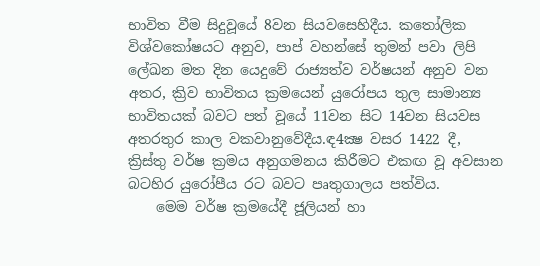භාවිත වීම සිදුවූයේ 8වන සියවසෙහිදීය. කතෝලික විශ්වකෝෂයට අනුව, පාප් වහන්සේ තුමන් පවා ලිපි ලේඛන මත දින යෙදුවේ රාජ්‍යත්ව වර්ෂයන් අනුව වන අතර, ක්‍රිව භාවිතය ක්‍රමයෙන් යුරෝපය තුල සාමාන්‍ය භාවිතයක් බවට පත් වූයේ 11වන සිට 14වන සියවස අතරතුර කාල වකවානුවේදීය.ඳ4ක්‍ෂ වසර 1422 දී, ක්‍රිස්තු වර්ෂ ක්‍රමය අනුගමනය කිරීමට එකඟ වූ අවසාන බටහිර යුරෝපීය රට බවට පෘතුගාලය පත්විය.
    මෙම වර්ෂ ක්‍රමයේදී ජූලියන් හා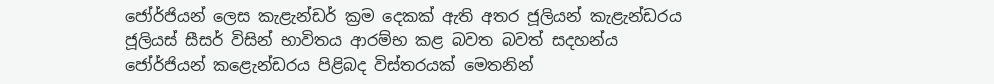ජෝර්ජියන් ලෙස කැළැන්ඩර් ක්‍රම දෙකක් ඇති අතර ජූලියන් කැළැන්ඩරය ජූලියස් සීසර් විසින් භාවිතය ආරම්භ කළ බවත බවත් සදහන්ය ජෝර්ජියන් කළෙැන්ඩරය පිළිබද විස්තරයක් මෙතනින්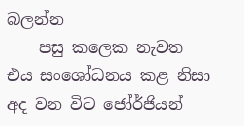බලන්න
    පසු කලෙක නැවත එය සංශෝධනය කළ නිසා අද වන විට ජෝර්ජියන්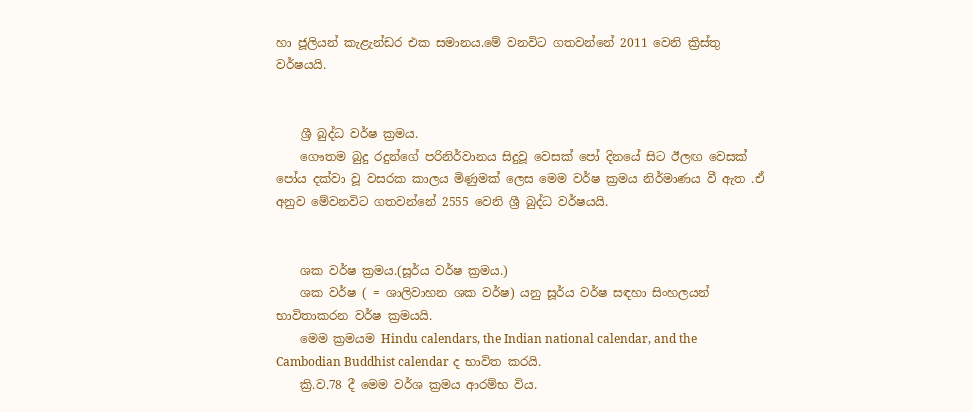හා ජූලියන් කැළැන්ඩර එක සමානය.මේ වනවිට ගතවන්නේ 2011 වෙනි ක්‍රිස්තු වර්ෂයයි.


    ශ්‍රී බුද්ධ වර්ෂ ක්‍රමය.
    ගෞතම බුදු රදුන්ගේ පරිනිර්වානය සිදුවූ වෙසක් පෝ දිනයේ සිට ඊලඟ වෙසක් පෝය දක්වා වූ වසරක කාලය මිණුමක් ලෙස මෙම වර්ෂ ක්‍රමය නිර්මාණය වී ඇත .ඒ අනුව මේවනවිට ගතවන්නේ 2555 වෙනි ශ්‍රී බුද්ධ වර්ෂයයි.


    ශක වර්ෂ ක්‍රමය.(සූර්ය වර්ෂ ක්‍රමය.)
    ශක වර්ෂ ( = ශාලිවාහන ශක වර්ෂ) යනු සූර්ය වර්ෂ සඳහා සිංහලයන් භාවිතාකරන වර්ෂ ක්‍රමයයි.
    මෙම ක්‍රමයම Hindu calendars, the Indian national calendar, and the Cambodian Buddhist calendar ද භාවිත කරයි.
    ක්‍රි.ව.78 දී මෙම වර්ශ ක්‍රමය ආරම්භ විය.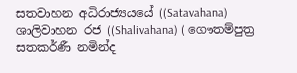සතවාහන අධිරාජ්‍යයයේ ((Satavahana) ශාලිවාහන රජ ((Shalivahana) ( ගෞතම්පුත්‍ර සතකර්ණී නමින්ද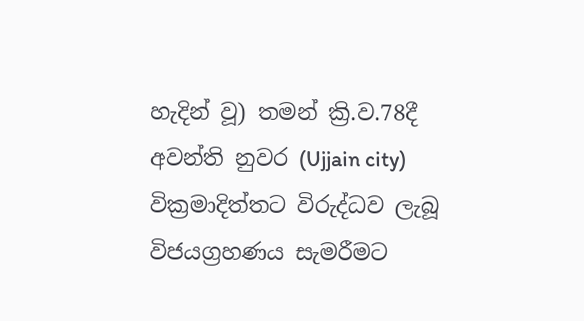හැදින් වූ) තමන් ක්‍රි.ව.78දී අවන්ති නුවර (Ujjain city) වික්‍රමාදිත්තට විරුද්ධව ලැබූ විජයග්‍රහණය සැමරීමට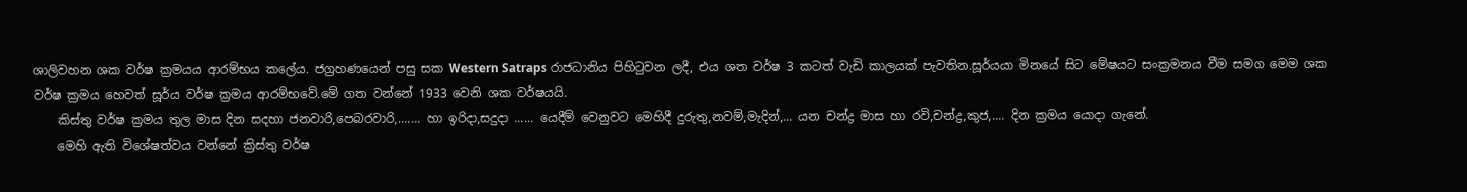ශාලිවහන ශක වර්ෂ ක්‍රමයය ආරම්භය කලේය. ජග්‍රහණයෙන් පසු සක Western Satraps රාජධානිය පිහිටුවන ලදී, එය ශත වර්ෂ 3 කටත් වැඩි කාලයක් පැවතින.සූර්යයා මිනයේ සිට මේෂයට සංක්‍රමනය වීම සමග මෙම ශක වර්ෂ ක්‍රමය හෙවත් සූර්ය වර්ෂ ක්‍රමය ආරම්භවේ.මේ ගත වන්නේ 1933 වෙනි ශක වර්ෂයයි.
    කිස්තු වර්ෂ ක්‍රමය තුල මාස දින සදහා ජනවාරි,පෙබරවාරි,....... හා ඉරිදා,සදුදා ...... යෙදීම් වෙනුවට මෙහිදී දුරුතු,නවම්,මැදින්,... යන චන්ද්‍ර මාස හා රවි,චන්ද්‍ර,කුජ,.... දින ක්‍රමය යොදා ගැනේ.
    මෙහි ඇති විශේෂත්වය වන්නේ ක්‍රිස්තු වර්ෂ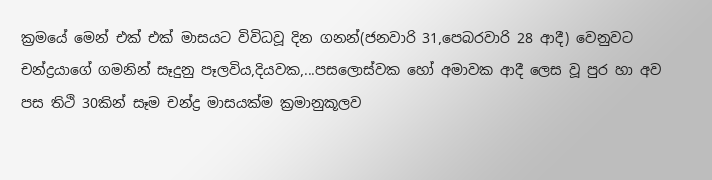ක්‍රමයේ මෙන් එක් එක් මාසයට විවිධවූ දින ගනන්(ජනවාරි 31,පෙබරවාරි 28 ආදී) වෙනුවට චන්ද්‍රයාගේ ගමනින් සෑදුනු පෑලවිය,දියවක,...පසලොස්වක හෝ අමාවක ආදී ලෙස වූ පුර හා අව පස තිථි 30කින් සෑම චන්ද්‍ර මාසයක්ම ක්‍රමානුකූලව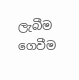ලැබීම ගෙවීම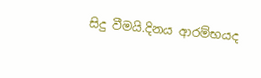සිදු වීමයි.දිනය ආරම්භයද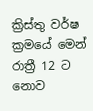ක්‍රිස්තු වර්ෂ ක්‍රමයේ මෙන් රාත්‍රී 12 ට නොව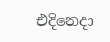එදිනෙදා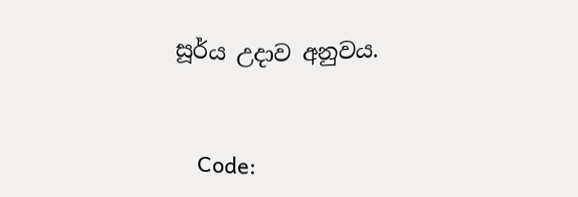සූර්ය උදාව අනුවය.


    Code: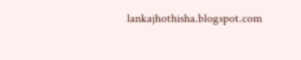lankajhothisha.blogspot.com